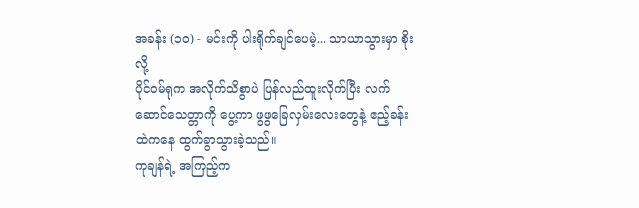အခန်း (၁၀) - မင်းကို ပါးရိုက်ချင်ပေမဲ့... သာယာသွားမှာ စိုးလို့
ပိုင်ဝမ်ရုက အလိုက်သိစွာပဲ ပြန်လည်ထူးလိုက်ပြီး လက်ဆောင်သေတ္တာကို ပွေ့ကာ ဖွဖွခြေလှမ်းလေးတွေနဲ့ ဧည့်ခန်းထဲကနေ ထွက်ခွာသွားခဲ့သည်။
ကုချန်ရဲ့ အကြည့်က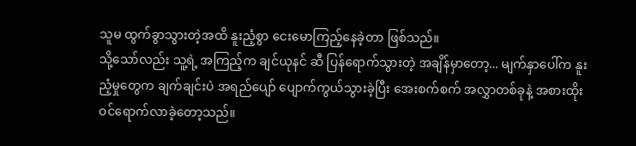သူမ ထွက်ခွာသွားတဲ့အထိ နူးညံ့စွာ ငေးမောကြည့်နေခဲ့တာ ဖြစ်သည်။
သို့သော်လည်း သူ့ရဲ့ အကြည့်က ချင်ယုနင် ဆီ ပြန်ရောက်သွားတဲ့ အချိန်မှာတော့... မျက်နှာပေါ်က နူးညံ့မှုတွေက ချက်ချင်းပဲ အရည်ပျော် ပျောက်ကွယ်သွားခဲ့ပြီး အေးစက်စက် အလွှာတစ်ခုနဲ့ အစားထိုးဝင်ရောက်လာခဲ့တော့သည်။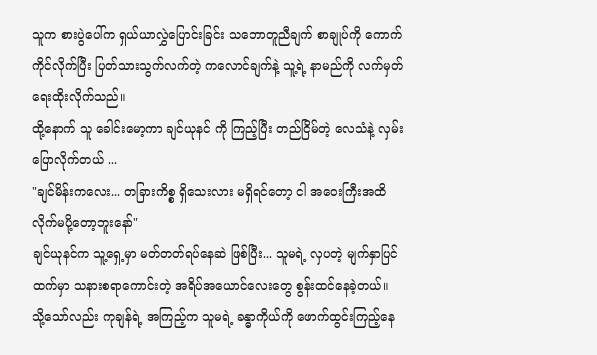သူက စားပွဲပေါ်က ရှယ်ယာလွှဲပြောင်းခြင်း သဘောတူညီချက် စာချုပ်ကို ကောက်ကိုင်လိုက်ပြီး ပြတ်သားသွက်လက်တဲ့ ကလောင်ချက်နဲ့ သူ့ရဲ့ နာမည်ကို လက်မှတ်ရေးထိုးလိုက်သည်။
ထို့နောက် သူ ခေါင်းမော့ကာ ချင်ယုနင် ကို ကြည့်ပြီး တည်ငြိမ်တဲ့ လေသံနဲ့ လှမ်းပြောလိုက်တယ် ...
"ချင်မိန်းကလေး... တခြားကိစ္စ ရှိသေးလား မရှိရင်တော့ ငါ အဝေးကြီးအထိ လိုက်မပို့တော့ဘူးနော်"
ချင်ယုနင်က သူ့ရှေ့မှာ မတ်တတ်ရပ်နေဆဲ ဖြစ်ပြီး... သူမရဲ့ လှပတဲ့ မျက်နှာပြင်ထက်မှာ သနားစရာကောင်းတဲ့ အရိပ်အယောင်လေးတွေ စွန်းထင်နေခဲ့တယ်။ သို့သော်လည်း ကုချန်ရဲ့ အကြည့်က သူမရဲ့ ခန္ဓာကိုယ်ကို ဖောက်ထွင်းကြည့်နေ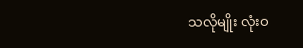သလိုမျိုး လုံးဝ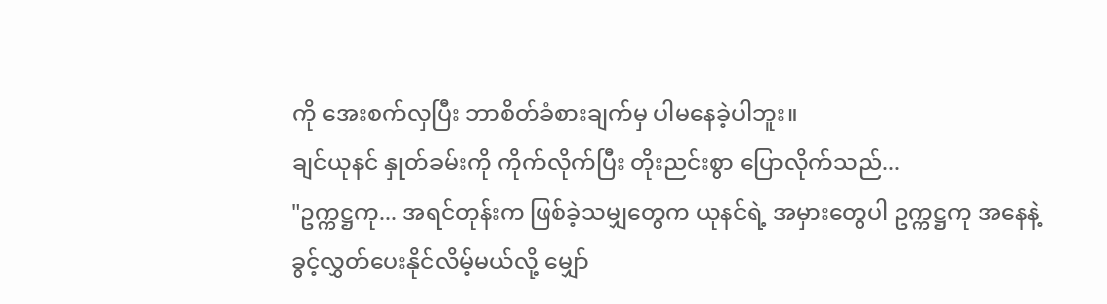ကို အေးစက်လှပြီး ဘာစိတ်ခံစားချက်မှ ပါမနေခဲ့ပါဘူး။
ချင်ယုနင် နှုတ်ခမ်းကို ကိုက်လိုက်ပြီး တိုးညင်းစွာ ပြောလိုက်သည်...
"ဥက္ကဋ္ဌကု... အရင်တုန်းက ဖြစ်ခဲ့သမျှတွေက ယုနင်ရဲ့ အမှားတွေပါ ဥက္ကဋ္ဌကု အနေနဲ့ ခွင့်လွှတ်ပေးနိုင်လိမ့်မယ်လို့ မျှော်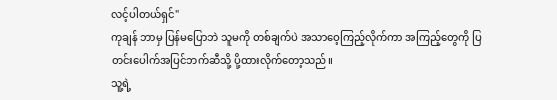လင့်ပါတယ်ရှင်"
ကုချန် ဘာမှ ပြန်မပြောဘဲ သူမကို တစ်ချက်ပဲ အသာဝေ့ကြည့်လိုက်ကာ အကြည့်တွေကို ပြတင်းပေါက်အပြင်ဘက်ဆီသို့ ပို့ထားလိုက်တော့သည်။
သူ့ရဲ့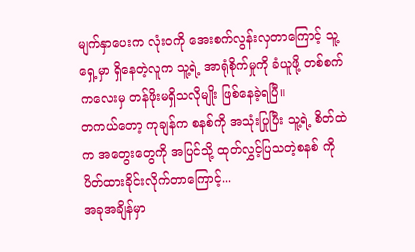မျက်နှာပေးက လုံးဝကို အေးစက်လွန်းလှတာကြောင့် သူ့ရှေ့မှာ ရှိနေတဲ့လူက သူ့ရဲ့ အာရုံစိုက်မှုကို ခံယူဖို့ တစ်စက်ကလေးမှ တန်ဖိုးမရှိသလိုမျိုး ဖြစ်နေခဲ့ရပြီ။
တကယ်တော့ ကုချန်က စနစ်ကို အသုံးပြုပြီး သူ့ရဲ့ စိတ်ထဲက အတွေးတွေကို အပြင်သို့ ထုတ်လွှင့်ပြသတဲ့စနစ် ကို ပိတ်ထားခိုင်းလိုက်တာကြောင့်...
အခုအချိန်မှာ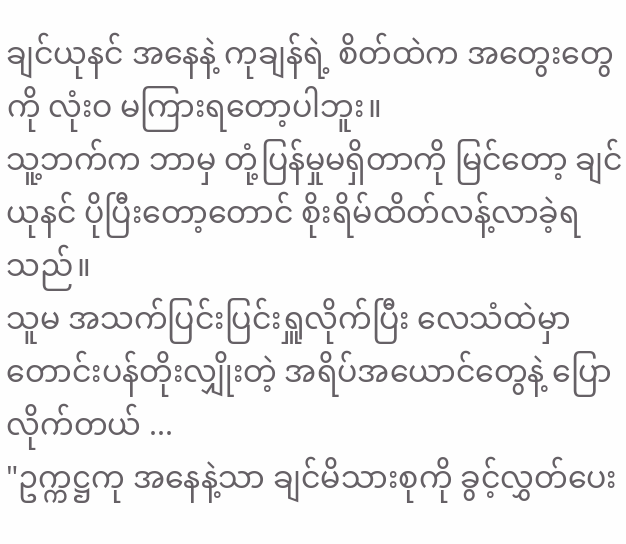ချင်ယုနင် အနေနဲ့ ကုချန်ရဲ့ စိတ်ထဲက အတွေးတွေကို လုံးဝ မကြားရတော့ပါဘူး။
သူ့ဘက်က ဘာမှ တုံ့ပြန်မှုမရှိတာကို မြင်တော့ ချင်ယုနင် ပိုပြီးတော့တောင် စိုးရိမ်ထိတ်လန့်လာခဲ့ရသည်။
သူမ အသက်ပြင်းပြင်းရှူလိုက်ပြီး လေသံထဲမှာ တောင်းပန်တိုးလျှိုးတဲ့ အရိပ်အယောင်တွေနဲ့ ပြောလိုက်တယ် ...
"ဥက္ကဋ္ဌကု အနေနဲ့သာ ချင်မိသားစုကို ခွင့်လွှတ်ပေး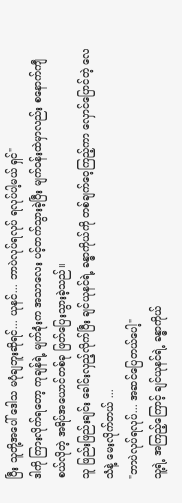ပြီး သူတို့အပေါ် ဒေါသ မပုံချဘူးဆိုရင်... ယုနင်... ဘာပဲလုပ်ရလုပ် ရလုပ်ပါ့မယ် ရှင်"
ဒါကို ကြားလိုက်ရတော့ ကုချန်ရဲ့ မျက်ခုံးက အသာလေး ပင့်တက်သွားခဲ့ပြီး မျက်ဝန်းထဲမှာလည်း စနောက်ကျီစယ်လိုတဲ့ အရိပ်အယောင်တစ်ခု ဖြတ်ပြေးသွားခဲ့သည်။
သူ ဖြည်းဖြည်းချင်း ခေါင်းလှည့်လိုက်ပြီး ချင်ယုနင်ရဲ့ ခန္ဓာကိုယ်ကို တစ်ချက်ဝေ့ကြည့်ကာ လှောင်ပြောင်တဲ့ လေသံနဲ့ မေးလိုက်တယ် ...
"ဘာပဲလုပ်ရလုပ်... အဆင်ပြေတယ်ပေါ့"
သူ့ရဲ့ အကြည့်ကြောင့် ချင်ယုနင်ရဲ့ ခန္ဓာကိုယ်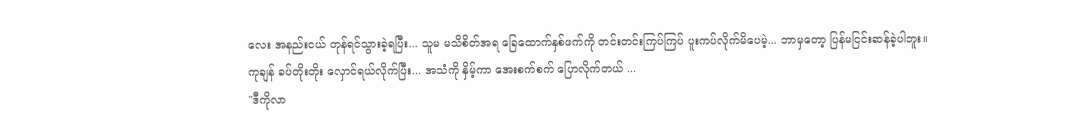လေး အနည်းငယ် တုန်ရင်သွားခဲ့ရပြီး... သူမ မသိစိတ်အရ ခြေထောက်နှစ်ဖက်ကို တင်းတင်းကြပ်ကြပ် ပူးကပ်လိုက်မိပေမဲ့... ဘာမှတော့ ပြန်မငြင်းဆန်ခဲ့ပါဘူး။
ကုချန် ခပ်တိုးတိုး လှောင်ရယ်လိုက်ပြီး... အသံကို နှိမ့်ကာ အေးစက်စက် ပြောလိုက်တယ် ...
"ဒီကိုလာ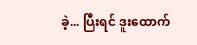ခဲ့... ပြီးရင် ဒူးထောက်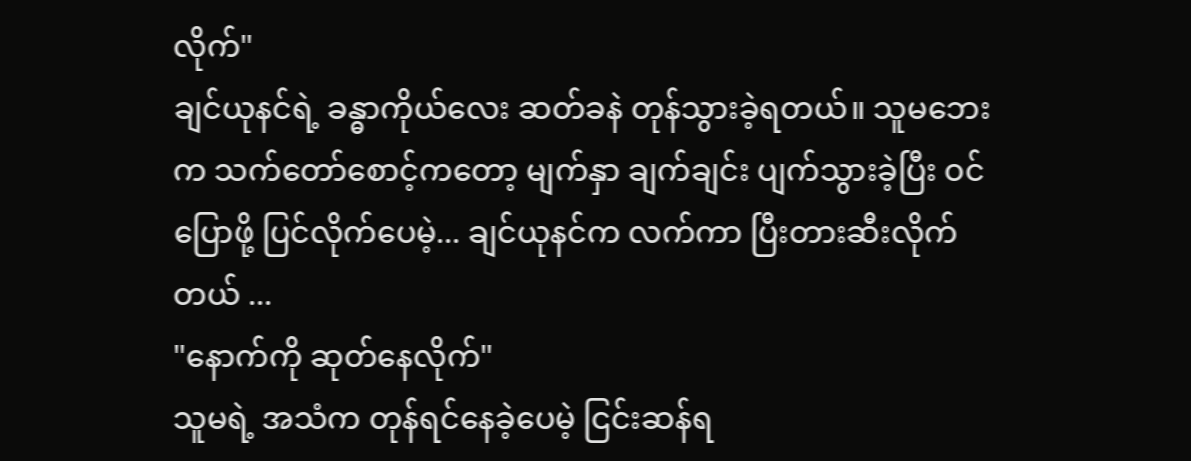လိုက်"
ချင်ယုနင်ရဲ့ ခန္ဓာကိုယ်လေး ဆတ်ခနဲ တုန်သွားခဲ့ရတယ်။ သူမဘေးက သက်တော်စောင့်ကတော့ မျက်နှာ ချက်ချင်း ပျက်သွားခဲ့ပြီး ဝင်ပြောဖို့ ပြင်လိုက်ပေမဲ့... ချင်ယုနင်က လက်ကာ ပြီးတားဆီးလိုက်တယ် ...
"နောက်ကို ဆုတ်နေလိုက်"
သူမရဲ့ အသံက တုန်ရင်နေခဲ့ပေမဲ့ ငြင်းဆန်ရ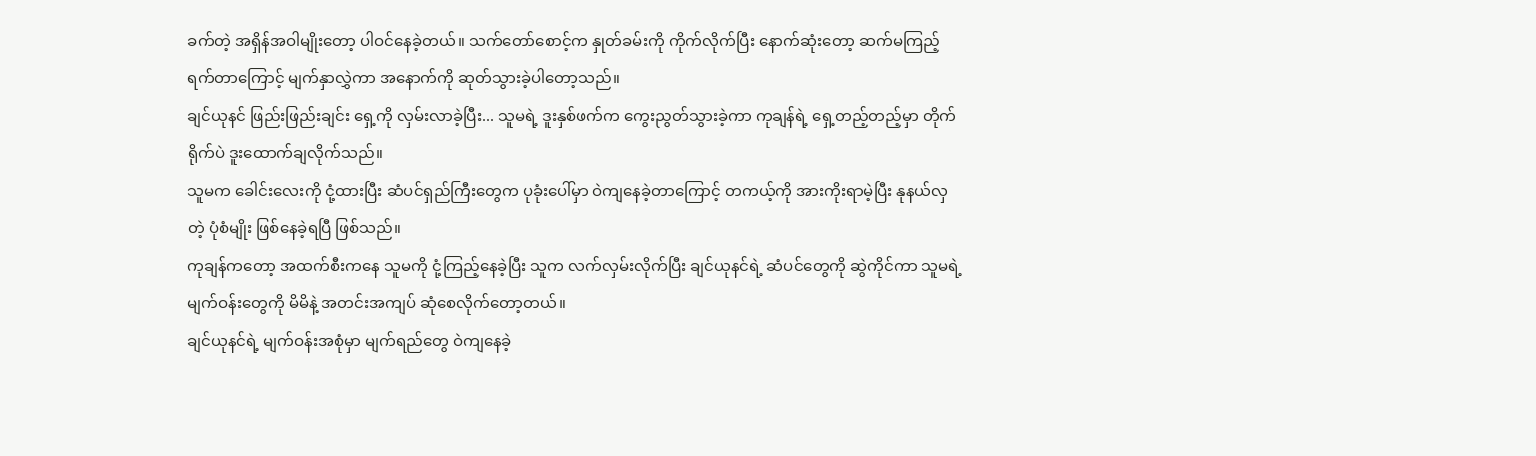ခက်တဲ့ အရှိန်အဝါမျိုးတော့ ပါဝင်နေခဲ့တယ်။ သက်တော်စောင့်က နှုတ်ခမ်းကို ကိုက်လိုက်ပြီး နောက်ဆုံးတော့ ဆက်မကြည့်ရက်တာကြောင့် မျက်နှာလွှဲကာ အနောက်ကို ဆုတ်သွားခဲ့ပါတော့သည်။
ချင်ယုနင် ဖြည်းဖြည်းချင်း ရှေ့ကို လှမ်းလာခဲ့ပြီး... သူမရဲ့ ဒူးနှစ်ဖက်က ကွေးညွတ်သွားခဲ့ကာ ကုချန်ရဲ့ ရှေ့တည့်တည့်မှာ တိုက်ရိုက်ပဲ ဒူးထောက်ချလိုက်သည်။
သူမက ခေါင်းလေးကို ငုံ့ထားပြီး ဆံပင်ရှည်ကြီးတွေက ပုခုံးပေါ်မှာ ဝဲကျနေခဲ့တာကြောင့် တကယ့်ကို အားကိုးရာမဲ့ပြီး နုနယ်လှတဲ့ ပုံစံမျိုး ဖြစ်နေခဲ့ရပြီ ဖြစ်သည်။
ကုချန်ကတော့ အထက်စီးကနေ သူမကို ငုံ့ကြည့်နေခဲ့ပြီး သူက လက်လှမ်းလိုက်ပြီး ချင်ယုနင်ရဲ့ ဆံပင်တွေကို ဆွဲကိုင်ကာ သူမရဲ့ မျက်ဝန်းတွေကို မိမိနဲ့ အတင်းအကျပ် ဆုံစေလိုက်တော့တယ်။
ချင်ယုနင်ရဲ့ မျက်ဝန်းအစုံမှာ မျက်ရည်တွေ ဝဲကျနေခဲ့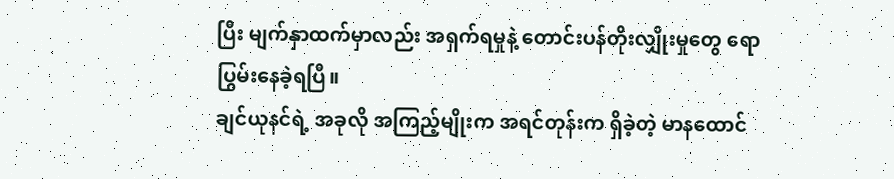ပြီး မျက်နှာထက်မှာလည်း အရှက်ရမှုနဲ့ တောင်းပန်တိုးလျှိုးမှုတွေ ရောပြွမ်းနေခဲ့ရပြီ။
ချင်ယုနင်ရဲ့ အခုလို အကြည့်မျိုးက အရင်တုန်းက ရှိခဲ့တဲ့ မာနထောင်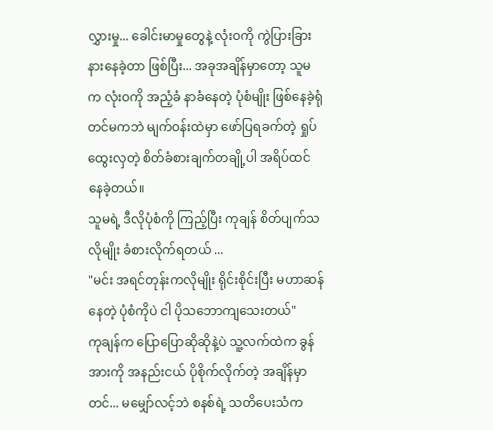လွှားမှု... ခေါင်းမာမှုတွေနဲ့ လုံးဝကို ကွဲပြားခြားနားနေခဲ့တာ ဖြစ်ပြီး... အခုအချိန်မှာတော့ သူမက လုံးဝကို အညံ့ခံ နာခံနေတဲ့ ပုံစံမျိုး ဖြစ်နေခဲ့ရုံတင်မကဘဲ မျက်ဝန်းထဲမှာ ဖော်ပြရခက်တဲ့ ရှုပ်ထွေးလှတဲ့ စိတ်ခံစားချက်တချို့ပါ အရိပ်ထင်နေခဲ့တယ်။
သူမရဲ့ ဒီလိုပုံစံကို ကြည့်ပြီး ကုချန် စိတ်ပျက်သလိုမျိုး ခံစားလိုက်ရတယ် ...
"မင်း အရင်တုန်းကလိုမျိုး ရိုင်းစိုင်းပြီး မဟာဆန်နေတဲ့ ပုံစံကိုပဲ ငါ ပိုသဘောကျသေးတယ်"
ကုချန်က ပြောပြောဆိုဆိုနဲ့ပဲ သူ့လက်ထဲက ခွန်အားကို အနည်းငယ် ပိုစိုက်လိုက်တဲ့ အချိန်မှာတင်... မမျှော်လင့်ဘဲ စနစ်ရဲ့ သတိပေးသံက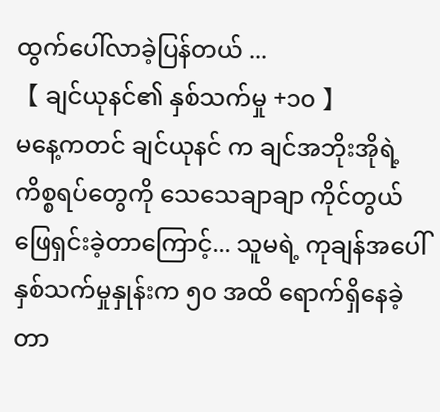ထွက်ပေါ်လာခဲ့ပြန်တယ် ...
【 ချင်ယုနင်၏ နှစ်သက်မှု +၁၀ 】
မနေ့ကတင် ချင်ယုနင် က ချင်အဘိုးအိုရဲ့ ကိစ္စရပ်တွေကို သေသေချာချာ ကိုင်တွယ်ဖြေရှင်းခဲ့တာကြောင့်... သူမရဲ့ ကုချန်အပေါ် နှစ်သက်မှုနှုန်းက ၅၀ အထိ ရောက်ရှိနေခဲ့တာ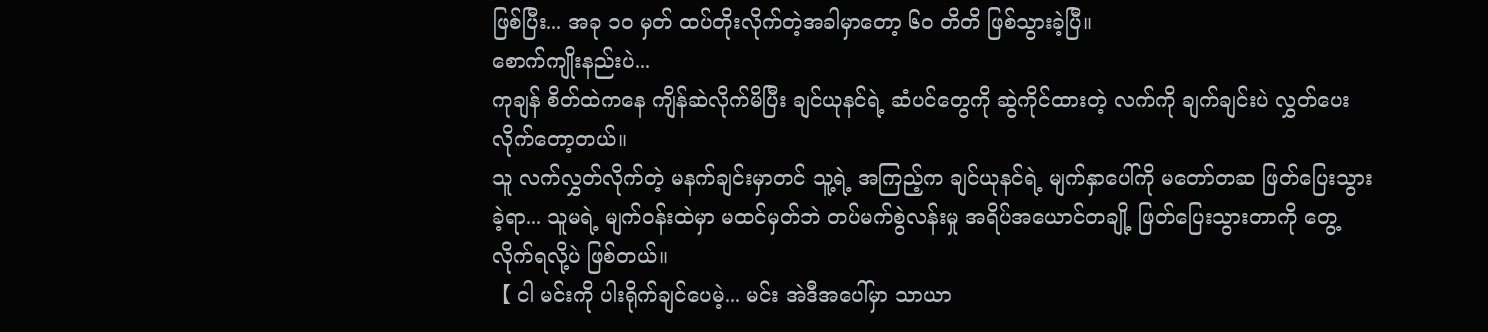ဖြစ်ပြီး... အခု ၁၀ မှတ် ထပ်တိုးလိုက်တဲ့အခါမှာတော့ ၆၀ တိတိ ဖြစ်သွားခဲ့ပြီ။
စောက်ကျိုးနည်းပဲ...
ကုချန် စိတ်ထဲကနေ ကျိန်ဆဲလိုက်မိပြီး ချင်ယုနင်ရဲ့ ဆံပင်တွေကို ဆွဲကိုင်ထားတဲ့ လက်ကို ချက်ချင်းပဲ လွှတ်ပေးလိုက်တော့တယ်။
သူ လက်လွှတ်လိုက်တဲ့ မနက်ချင်းမှာတင် သူ့ရဲ့ အကြည့်က ချင်ယုနင်ရဲ့ မျက်နှာပေါ်ကို မတော်တဆ ဖြတ်ပြေးသွားခဲ့ရာ... သူမရဲ့ မျက်ဝန်းထဲမှာ မထင်မှတ်ဘဲ တပ်မက်စွဲလန်းမှု အရိပ်အယောင်တချို့ ဖြတ်ပြေးသွားတာကို တွေ့လိုက်ရလို့ပဲ ဖြစ်တယ်။
【 ငါ မင်းကို ပါးရိုက်ချင်ပေမဲ့... မင်း အဲဒီအပေါ်မှာ သာယာ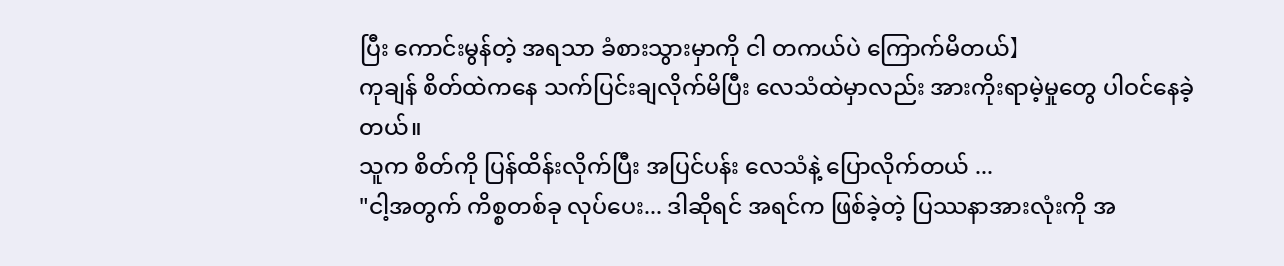ပြီး ကောင်းမွန်တဲ့ အရသာ ခံစားသွားမှာကို ငါ တကယ်ပဲ ကြောက်မိတယ်】
ကုချန် စိတ်ထဲကနေ သက်ပြင်းချလိုက်မိပြီး လေသံထဲမှာလည်း အားကိုးရာမဲ့မှုတွေ ပါဝင်နေခဲ့တယ်။
သူက စိတ်ကို ပြန်ထိန်းလိုက်ပြီး အပြင်ပန်း လေသံနဲ့ ပြောလိုက်တယ် ...
"ငါ့အတွက် ကိစ္စတစ်ခု လုပ်ပေး... ဒါဆိုရင် အရင်က ဖြစ်ခဲ့တဲ့ ပြဿနာအားလုံးကို အ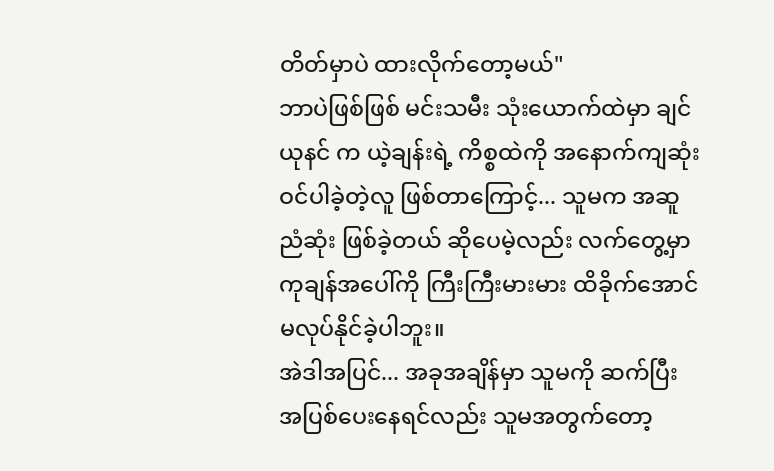တိတ်မှာပဲ ထားလိုက်တော့မယ်"
ဘာပဲဖြစ်ဖြစ် မင်းသမီး သုံးယောက်ထဲမှာ ချင်ယုနင် က ယဲ့ချန်းရဲ့ ကိစ္စထဲကို အနောက်ကျဆုံး ဝင်ပါခဲ့တဲ့လူ ဖြစ်တာကြောင့်... သူမက အဆူညံဆုံး ဖြစ်ခဲ့တယ် ဆိုပေမဲ့လည်း လက်တွေ့မှာ ကုချန်အပေါ်ကို ကြီးကြီးမားမား ထိခိုက်အောင် မလုပ်နိုင်ခဲ့ပါဘူး။
အဲဒါအပြင်... အခုအချိန်မှာ သူမကို ဆက်ပြီး အပြစ်ပေးနေရင်လည်း သူမအတွက်တော့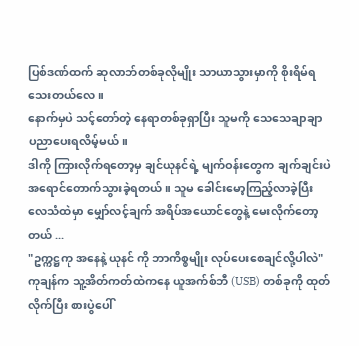ပြစ်ဒဏ်ထက် ဆုလာဘ်တစ်ခုလိုမျိုး သာယာသွားမှာကို စိုးရိမ်ရသေးတယ်လေ။
နောက်မှပဲ သင့်တော်တဲ့ နေရာတစ်ခုရှာပြီး သူမကို သေသေချာချာ ပညာပေးရလိမ့်မယ်။
ဒါကို ကြားလိုက်ရတော့မှ ချင်ယုနင်ရဲ့ မျက်ဝန်းတွေက ချက်ချင်းပဲ အရောင်တောက်သွားခဲ့ရတယ်။ သူမ ခေါင်းမော့ကြည့်လာခဲ့ပြီး လေသံထဲမှာ မျှော်လင့်ချက် အရိပ်အယောင်တွေနဲ့ မေးလိုက်တော့တယ် ...
"ဥက္ကဋ္ဌကု အနေနဲ့ ယုနင် ကို ဘာကိစ္စမျိုး လုပ်ပေးစေချင်လို့ပါလဲ"
ကုချန်က သူ့အိတ်ကတ်ထဲကနေ ယူအက်စ်ဘီ (USB) တစ်ခုကို ထုတ်လိုက်ပြီး စားပွဲပေါ်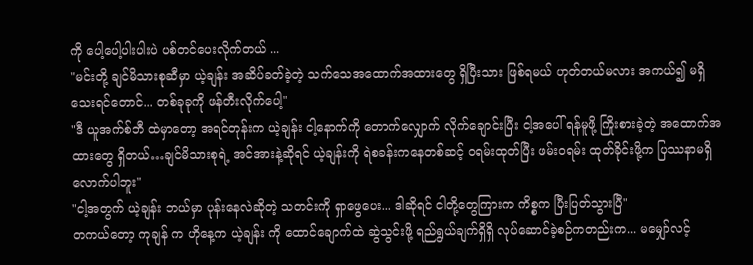ကို ပေါ့ပေါ့ပါးပါးပဲ ပစ်တင်ပေးလိုက်တယ် ...
"မင်းတို့ ချင်မိသားစုဆီမှာ ယဲ့ချန်း အဆိပ်ခတ်ခဲ့တဲ့ သက်သေအထောက်အထားတွေ ရှိပြီးသား ဖြစ်ရမယ် ဟုတ်တယ်မလား အကယ်၍ မရှိသေးရင်တောင်... တစ်ခုခုကို ဖန်တီးလိုက်ပေါ့"
"ဒီ ယူအက်စ်ဘီ ထဲမှာတော့ အရင်တုန်းက ယဲ့ချန်း ငါ့နောက်ကို တောက်လျှောက် လိုက်ချောင်းပြီး ငါ့အပေါ် ရန်မူဖို့ ကြိုးစားခဲ့တဲ့ အထောက်အထားတွေ ရှိတယ်…ချင်မိသားစုရဲ့ အင်အားနဲ့ဆိုရင် ယဲ့ချန်းကို ရဲစခန်းကနေတစ်ဆင့် ဝရမ်းထုတ်ပြီး ဖမ်းဝရမ်း ထုတ်ခိုင်းဖို့က ပြဿနာမရှိလောက်ပါဘူး"
"ငါ့အတွက် ယဲ့ချန်း ဘယ်မှာ ပုန်းနေလဲဆိုတဲ့ သတင်းကို ရှာဖွေပေး... ဒါဆိုရင် ငါတို့တွေကြားက ကိစ္စက ပြီးပြတ်သွားပြီ"
တကယ်တော့ ကုချန် က ဟိုနေ့က ယဲ့ချန်း ကို ထောင်ချောက်ထဲ ဆွဲသွင်းဖို့ ရည်ရွယ်ချက်ရှိရှိ လုပ်ဆောင်ခဲ့စဉ်ကတည်းက... မမျှော်လင့်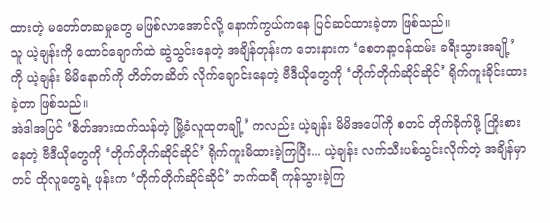ထားတဲ့ မတော်တဆမှုတွေ မဖြစ်လာအောင်လို့ နောက်ကွယ်ကနေ ပြင်ဆင်ထားခဲ့တာ ဖြစ်သည်။
သူ ယဲ့ချန်းကို ထောင်ချောက်ထဲ ဆွဲသွင်းနေတဲ့ အချိန်တုန်းက ဘေးနားက ‘စေတနာ့ဝန်ထမ်း ခရီးသွားအချို့’ ကို ယဲ့ချန်း မိမိနောက်ကို တိတ်တဆိတ် လိုက်ချောင်းနေတဲ့ ဗီဒီယိုတွေကို ‘တိုက်တိုက်ဆိုင်ဆိုင်’ ရိုက်ကူးခိုင်းထားခဲ့တာ ဖြစ်သည်။
အဲဒါအပြင် ‘စိတ်အားထက်သန်တဲ့ မြို့ခံလူထုတချို့’ ကလည်း ယဲ့ချန်း မိမိအပေါ်ကို စတင် တိုက်ခိုက်ဖို့ ကြိုးစားနေတဲ့ ဗီဒီယိုတွေကို ‘တိုက်တိုက်ဆိုင်ဆိုင်’ ရိုက်ကူးမိထားခဲ့ကြပြီး... ယဲ့ချန်း လက်သီးပစ်သွင်းလိုက်တဲ့ အချိန်မှာတင် ထိုလူတွေရဲ့ ဖုန်းက ‘တိုက်တိုက်ဆိုင်ဆိုင်’ ဘက်ထရီ ကုန်သွားခဲ့ကြ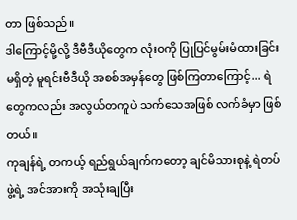တာ ဖြစ်သည်။
ဒါကြောင့်မို့လို့ ဒီဗီဒီယိုတွေက လုံးဝကို ပြုပြင်မွမ်းမံထားခြင်း မရှိတဲ့ မူရင်းဗီဒီယို အစစ်အမှန်တွေ ဖြစ်ကြတာကြောင့်... ရဲတွေကလည်း အလွယ်တကူပဲ သက်သေအဖြစ် လက်ခံမှာ ဖြစ်တယ်။
ကုချန်ရဲ့ တကယ့် ရည်ရွယ်ချက်ကတော့ ချင်မိသားစုနဲ့ ရဲတပ်ဖွဲ့ရဲ့ အင်အားကို အသုံးချပြီး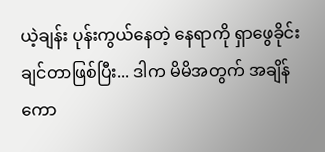ယဲ့ချန်း ပုန်းကွယ်နေတဲ့ နေရာကို ရှာဖွေခိုင်းချင်တာဖြစ်ပြီး... ဒါက မိမိအတွက် အချိန်ကော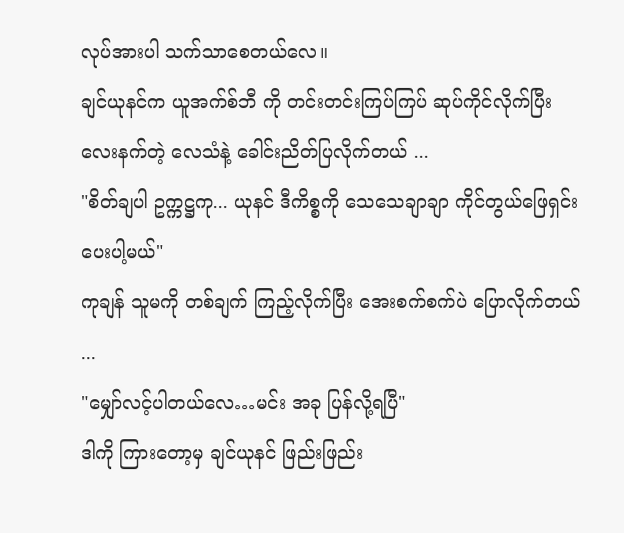လုပ်အားပါ သက်သာစေတယ်လေ။
ချင်ယုနင်က ယူအက်စ်ဘီ ကို တင်းတင်းကြပ်ကြပ် ဆုပ်ကိုင်လိုက်ပြီး လေးနက်တဲ့ လေသံနဲ့ ခေါင်းညိတ်ပြလိုက်တယ် ...
"စိတ်ချပါ ဥက္ကဋ္ဌကု... ယုနင် ဒီကိစ္စကို သေသေချာချာ ကိုင်တွယ်ဖြေရှင်းပေးပါ့မယ်"
ကုချန် သူမကို တစ်ချက် ကြည့်လိုက်ပြီး အေးစက်စက်ပဲ ပြောလိုက်တယ် ...
"မျှော်လင့်ပါတယ်လေ…မင်း အခု ပြန်လို့ရပြီ"
ဒါကို ကြားတော့မှ ချင်ယုနင် ဖြည်းဖြည်း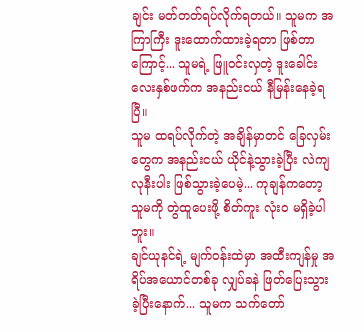ချင်း မတ်တတ်ရပ်လိုက်ရတယ်။ သူမက အကြာကြီး ဒူးထောက်ထားခဲ့ရတာ ဖြစ်တာကြောင့်... သူမရဲ့ ဖြူဝင်းလှတဲ့ ဒူးခေါင်းလေးနှစ်ဖက်က အနည်းငယ် နီမြန်းနေခဲ့ရပြီ။
သူမ ထရပ်လိုက်တဲ့ အချိန်မှာတင် ခြေလှမ်းတွေက အနည်းငယ် ယိုင်နဲ့သွားခဲ့ပြီး လဲကျလုနီးပါး ဖြစ်သွားခဲ့ပေမဲ့... ကုချန်ကတော့ သူမကို တွဲထူပေးဖို့ စိတ်ကူး လုံးဝ မရှိခဲ့ပါဘူး။
ချင်ယုနင်ရဲ့ မျက်ဝန်းထဲမှာ အထီးကျန်မှု အရိပ်အယောင်တစ်ခု လျှပ်ခနဲ ဖြတ်ပြေးသွားခဲ့ပြီးနောက်... သူမက သက်တော်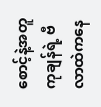စောင့်နဲ့အတူ ကုချန်ရဲ့ ဗီလာထဲကနေ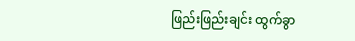ဖြည်းဖြည်းချင်း ထွက်ခွာ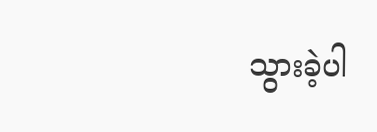သွားခဲ့ပါ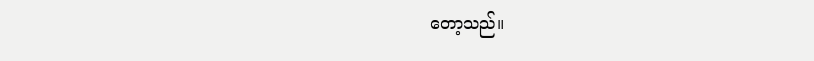တော့သည်။